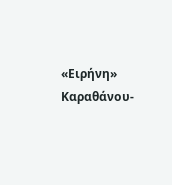«Ειρήνη» Καραθάνου-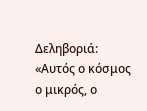Δεληβοριά: «Αυτός ο κόσμος ο μικρός, ο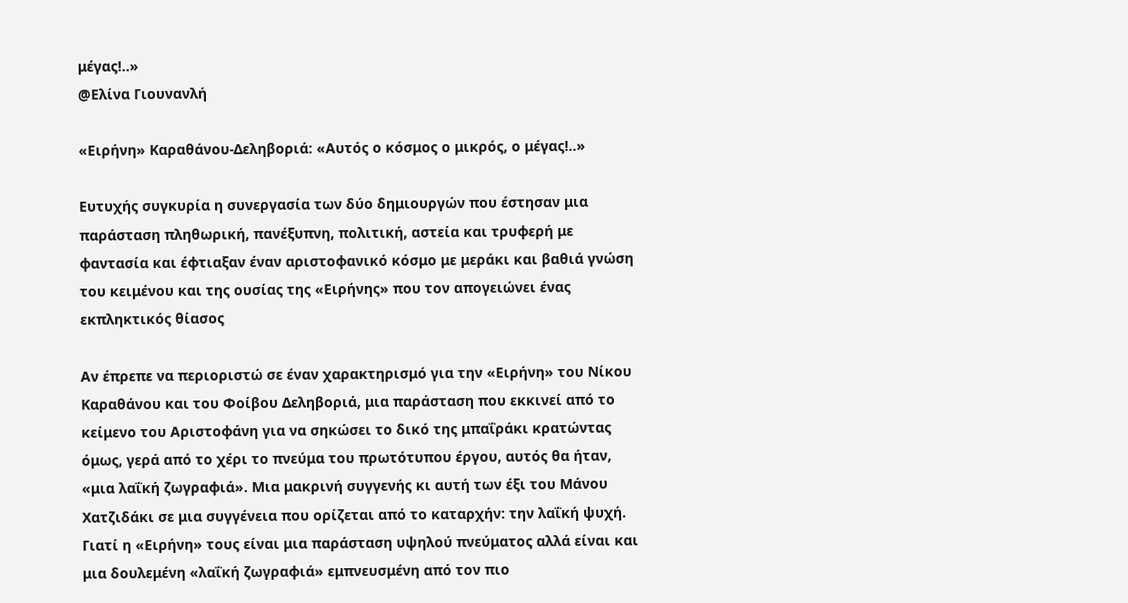μέγας!..»
@Ελίνα Γιουνανλή

«Ειρήνη» Καραθάνου-Δεληβοριά: «Αυτός ο κόσμος ο μικρός, ο μέγας!..»

Ευτυχής συγκυρία η συνεργασία των δύο δημιουργών που έστησαν μια παράσταση πληθωρική, πανέξυπνη, πολιτική, αστεία και τρυφερή με φαντασία και έφτιαξαν έναν αριστοφανικό κόσμο με μεράκι και βαθιά γνώση του κειμένου και της ουσίας της «Ειρήνης» που τον απογειώνει ένας εκπληκτικός θίασος

Αν έπρεπε να περιοριστώ σε έναν χαρακτηρισμό για την «Ειρήνη» του Νίκου Καραθάνου και του Φοίβου Δεληβοριά, μια παράσταση που εκκινεί από το κείμενο του Αριστοφάνη για να σηκώσει το δικό της μπαΐράκι κρατώντας όμως, γερά από το χέρι το πνεύμα του πρωτότυπου έργου, αυτός θα ήταν, «μια λαΐκή ζωγραφιά». Μια μακρινή συγγενής κι αυτή των έξι του Μάνου Χατζιδάκι σε μια συγγένεια που ορίζεται από το καταρχήν: την λαΐκή ψυχή. Γιατί η «Ειρήνη» τους είναι μια παράσταση υψηλού πνεύματος αλλά είναι και μια δουλεμένη «λαΐκή ζωγραφιά» εμπνευσμένη από τον πιο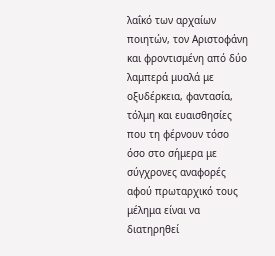λαΐκό των αρχαίων ποιητών, τον Αριστοφάνη και φροντισμένη από δύο λαμπερά μυαλά με οξυδέρκεια, φαντασία, τόλμη και ευαισθησίες που τη φέρνουν τόσο όσο στο σήμερα με σύγχρονες αναφορές αφού πρωταρχικό τους μέλημα είναι να διατηρηθεί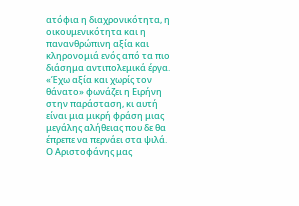ατόφια η διαχρονικότητα, η οικουμενικότητα και η πανανθρώπινη αξία και κληρονομιά ενός από τα πιο διάσημα αντιπολεμικά έργα. «Έχω αξία και χωρίς τον θάνατο» φωνάζει η Ειρήνη στην παράσταση, κι αυτή είναι μια μικρή φράση μιας μεγάλης αλήθειας που δε θα έπρεπε να περνάει στα ψιλά. Ο Αριστοφάνης μας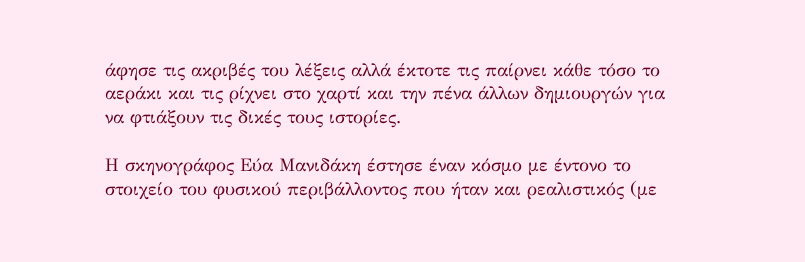άφησε τις ακριβές του λέξεις αλλά έκτοτε τις παίρνει κάθε τόσο το αεράκι και τις ρίχνει στο χαρτί και την πένα άλλων δημιουργών για να φτιάξουν τις δικές τους ιστορίες.

Η σκηνογράφος Εύα Μανιδάκη έστησε έναν κόσμο με έντονο το στοιχείο του φυσικού περιβάλλοντος που ήταν και ρεαλιστικός (με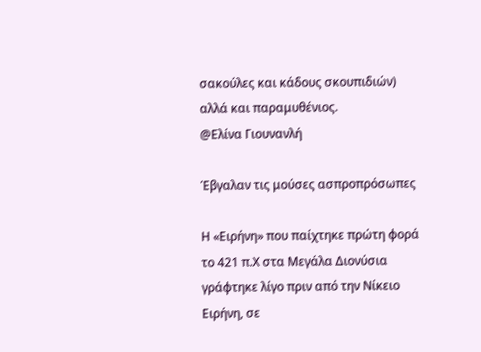σακούλες και κάδους σκουπιδιών) αλλά και παραμυθένιος.
@Ελίνα Γιουνανλή

Έβγαλαν τις μούσες ασπροπρόσωπες

Η «Ειρήνη» που παίχτηκε πρώτη φορά το 421 π.Χ στα Μεγάλα Διονύσια γράφτηκε λίγο πριν από την Νίκειο Ειρήνη, σε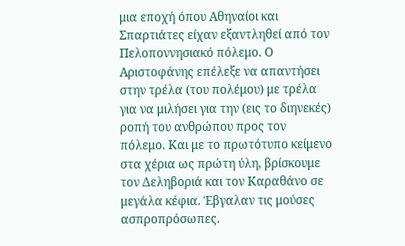μια εποχή όπου Αθηναίοι και Σπαρτιάτες είχαν εξαντληθεί από τον Πελοποννησιακό πόλεμο. Ο Αριστοφάνης επέλεξε να απαντήσει στην τρέλα (του πολέμου) με τρέλα για να μιλήσει για την (εις το διηνεκές) ροπή του ανθρώπου προς τον πόλεμο. Και με το πρωτότυπο κείμενο στα χέρια ως πρώτη ύλη, βρίσκουμε τον Δεληβοριά και τον Καραθάνο σε μεγάλα κέφια. Έβγαλαν τις μούσες ασπροπρόσωπες.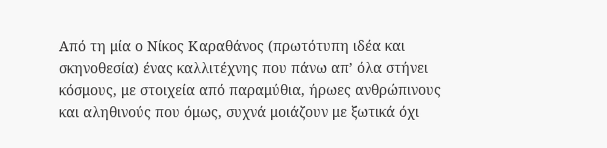Από τη μία ο Νίκος Καραθάνος (πρωτότυπη ιδέα και σκηνοθεσία) ένας καλλιτέχνης που πάνω απ’ όλα στήνει κόσμους, με στοιχεία από παραμύθια, ήρωες ανθρώπινους και αληθινούς που όμως, συχνά μοιάζουν με ξωτικά όχι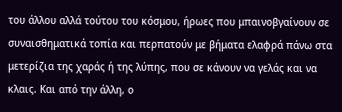του άλλου αλλά τούτου του κόσμου, ήρωες που μπαινοβγαίνουν σε συναισθηματικά τοπία και περπατούν με βήματα ελαφρά πάνω στα μετερίζια της χαράς ή της λύπης, που σε κάνουν να γελάς και να κλαις. Και από την άλλη, ο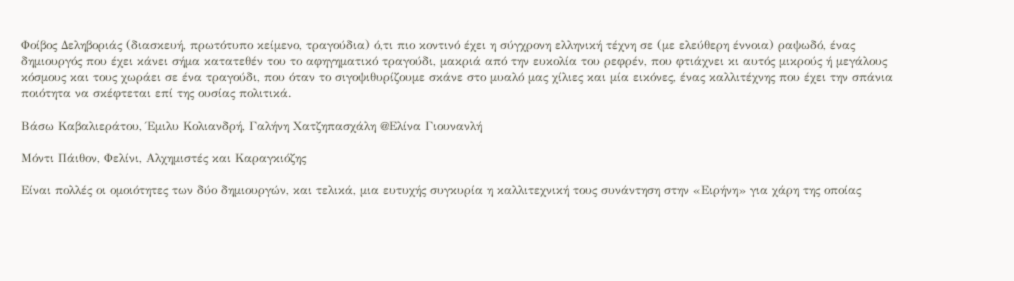Φοίβος Δεληβοριάς (διασκευή, πρωτότυπο κείμενο, τραγούδια) ό,τι πιο κοντινό έχει η σύγχρονη ελληνική τέχνη σε (με ελεύθερη έννοια) ραψωδό, ένας δημιουργός που έχει κάνει σήμα κατατεθέν του το αφηγηματικό τραγούδι, μακριά από την ευκολία του ρεφρέν, που φτιάχνει κι αυτός μικρούς ή μεγάλους κόσμους και τους χωράει σε ένα τραγούδι, που όταν το σιγοψιθυρίζουμε σκάνε στο μυαλό μας χίλιες και μία εικόνες, ένας καλλιτέχνης που έχει την σπάνια ποιότητα να σκέφτεται επί της ουσίας πολιτικά.

Βάσω Καβαλιεράτου, Έμιλυ Κολιανδρή, Γαλήνη Χατζηπασχάλη @Ελίνα Γιουνανλή

Μόντι Πάιθον, Φελίνι, Αλχημιστές και Καραγκιόζης

Είναι πολλές οι ομοιότητες των δύο δημιουργών, και τελικά, μια ευτυχής συγκυρία η καλλιτεχνική τους συνάντηση στην «Ειρήνη» για χάρη της οποίας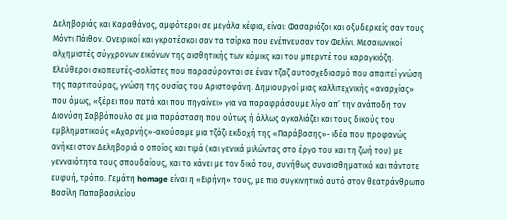Δεληβοριάς και Καραθάνος, αμφότεροι σε μεγάλα κέφια, είναι: Φασαριόζοι και οξυδερκείς σαν τους Μόντι Πάιθον. Ονειρικοί και γκροτέσκοι σαν τα τσίρκα που ενέπνευσαν τον Φελίνι. Μεσαιωνικοί αλχημιστές σύγχρονων εικόνων της αισθητικής των κόμικς και του μπερντέ του καραγκιόζη. Ελεύθεροι σκοπευτές-σολίστες που παρασύρονται σε έναν τζαζ αυτοσχεδιασμό που απαιτεί γνώση της παρτιτούρας, γνώση της ουσίας του Αριστοφάνη. Δημιουργοί μιας καλλιτεχνικής «αναρχίας» που όμως, «ξέρει που πατά και που πηγαίνει» για να παραφράσουμε λίγο απ’ την ανάποδη τον Διονύση Σαββόπουλο σε μια παράσταση που ούτως ή άλλως αγκαλιάζει και τους δικούς του εμβληματικούς «Αχαρνής»-ακούσαμε μια τζάζι εκδοχή της «Παράβασης»- ιδέα που προφανώς ανήκει στον Δεληβοριά ο οποίος και τιμά (και γενικά μιλώντας στο έργο του και τη ζωή του) με γενναιότητα τους σπουδαίους, και το κάνει με τον δικό του, συνήθως συναισθηματικό και πάντοτε ευφυή, τρόπο. Γεμάτη homage είναι η «Ειρήνη» τους, με πιο συγκινητικό αυτό στον θεατράνθρωπο Βασίλη Παπαβασιλείου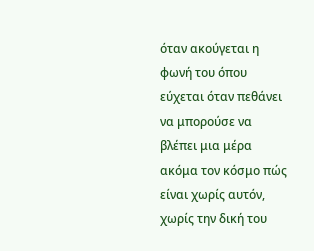όταν ακούγεται η φωνή του όπου εύχεται όταν πεθάνει να μπορούσε να βλέπει μια μέρα ακόμα τον κόσμο πώς είναι χωρίς αυτόν, χωρίς την δική του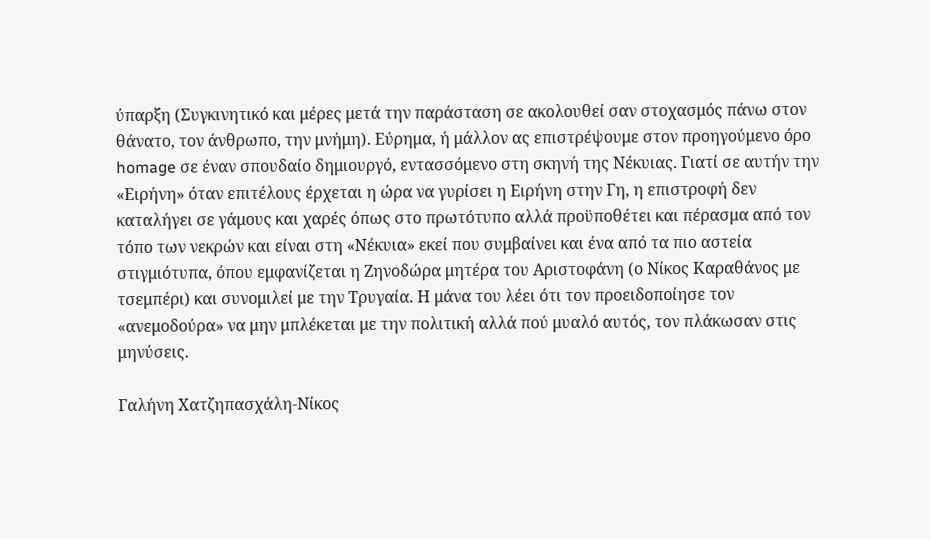ύπαρξη (Συγκινητικό και μέρες μετά την παράσταση σε ακολουθεί σαν στοχασμός πάνω στον θάνατο, τον άνθρωπο, την μνήμη). Εύρημα, ή μάλλον ας επιστρέψουμε στον προηγούμενο όρο homage σε έναν σπουδαίο δημιουργό, εντασσόμενο στη σκηνή της Νέκυιας. Γιατί σε αυτήν την «Ειρήνη» όταν επιτέλους έρχεται η ώρα να γυρίσει η Ειρήνη στην Γη, η επιστροφή δεν καταλήγει σε γάμους και χαρές όπως στο πρωτότυπο αλλά προϋποθέτει και πέρασμα από τον τόπο των νεκρών και είναι στη «Νέκυια» εκεί που συμβαίνει και ένα από τα πιο αστεία στιγμιότυπα, όπου εμφανίζεται η Ζηνοδώρα μητέρα του Αριστοφάνη (ο Νίκος Καραθάνος με τσεμπέρι) και συνομιλεί με την Τρυγαία. Η μάνα του λέει ότι τον προειδοποίησε τον «ανεμοδούρα» να μην μπλέκεται με την πολιτική αλλά πού μυαλό αυτός, τον πλάκωσαν στις μηνύσεις.

Γαλήνη Χατζηπασχάλη-Νίκος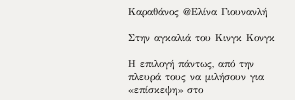Καραθάνος @Ελίνα Γιουνανλή

Στην αγκαλιά του Κινγκ Κονγκ

Η επιλογή πάντως, από την πλευρά τους να μιλήσουν για «επίσκεψη» στο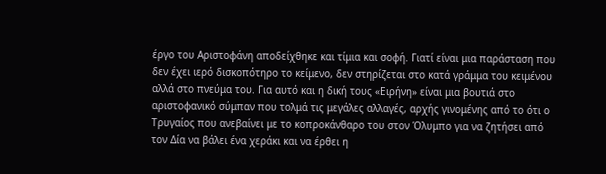έργο του Αριστοφάνη αποδείχθηκε και τίμια και σοφή. Γιατί είναι μια παράσταση που δεν έχει ιερό δισκοπότηρο το κείμενο, δεν στηρίζεται στο κατά γράμμα του κειμένου αλλά στο πνεύμα του. Για αυτό και η δική τους «Ειρήνη» είναι μια βουτιά στο αριστοφανικό σύμπαν που τολμά τις μεγάλες αλλαγές, αρχής γινομένης από το ότι ο Τρυγαίος που ανεβαίνει με το κοπροκάνθαρο του στον Όλυμπο για να ζητήσει από τον Δία να βάλει ένα χεράκι και να έρθει η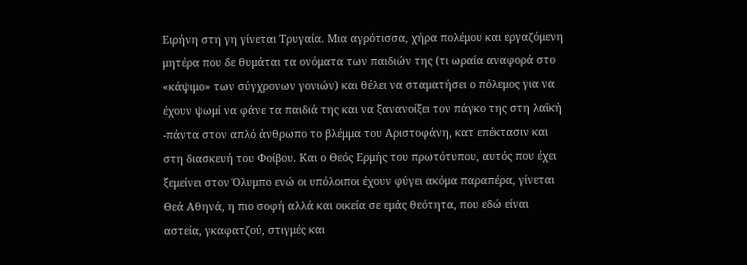Ειρήνη στη γη γίνεται Τρυγαία. Μια αγρότισσα, χήρα πολέμου και εργαζόμενη μητέρα που δε θυμάται τα ονόματα των παιδιών της (τι ωραία αναφορά στο «κάψιμο» των σύγχρονων γονιών) και θέλει να σταματήσει ο πόλεμος για να έχουν ψωμί να φάνε τα παιδιά της και να ξανανοίξει τον πάγκο της στη λαΐκή -πάντα στον απλό άνθρωπο το βλέμμα του Αριστοφάνη, κατ επέκτασιν και στη διασκευή του Φοίβου. Και ο Θεός Ερμής του πρωτότυπου, αυτός που έχει ξεμείνει στον Όλυμπο ενώ οι υπόλοιποι έχουν φύγει ακόμα παραπέρα, γίνεται Θεά Αθηνά, η πιο σοφή αλλά και οικεία σε εμάς θεότητα, που εδώ είναι αστεία, γκαφατζού, στιγμές και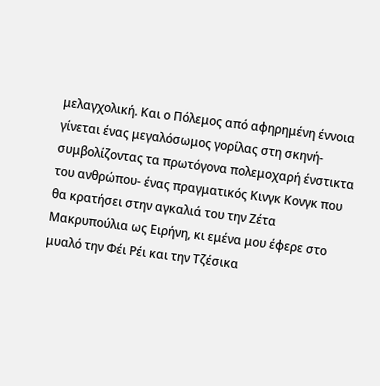μελαγχολική. Και ο Πόλεμος από αφηρημένη έννοια γίνεται ένας μεγαλόσωμος γορίλας στη σκηνή-συμβολίζοντας τα πρωτόγονα πολεμοχαρή ένστικτα του ανθρώπου- ένας πραγματικός Κινγκ Κονγκ που θα κρατήσει στην αγκαλιά του την Ζέτα Μακρυπούλια ως Ειρήνη, κι εμένα μου έφερε στο μυαλό την Φέι Ρέι και την Τζέσικα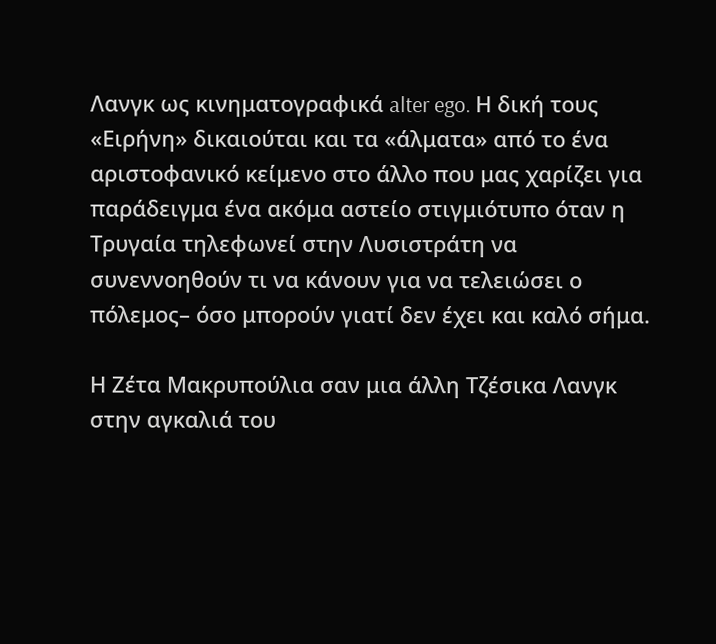Λανγκ ως κινηματογραφικά alter ego. Η δική τους «Ειρήνη» δικαιούται και τα «άλματα» από το ένα αριστοφανικό κείμενο στο άλλο που μας χαρίζει για παράδειγμα ένα ακόμα αστείο στιγμιότυπο όταν η Τρυγαία τηλεφωνεί στην Λυσιστράτη να συνεννοηθούν τι να κάνουν για να τελειώσει ο πόλεμος– όσο μπορούν γιατί δεν έχει και καλό σήμα.

Η Ζέτα Μακρυπούλια σαν μια άλλη Τζέσικα Λανγκ στην αγκαλιά του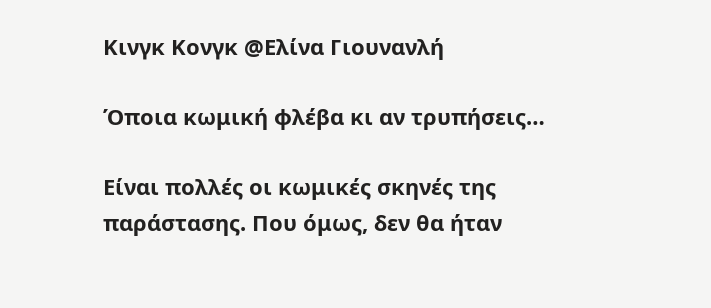Κινγκ Κονγκ @Ελίνα Γιουνανλή

Όποια κωμική φλέβα κι αν τρυπήσεις…

Είναι πολλές οι κωμικές σκηνές της παράστασης. Που όμως, δεν θα ήταν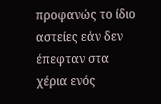προφανώς το ίδιο αστείες εάν δεν έπεφταν στα χέρια ενός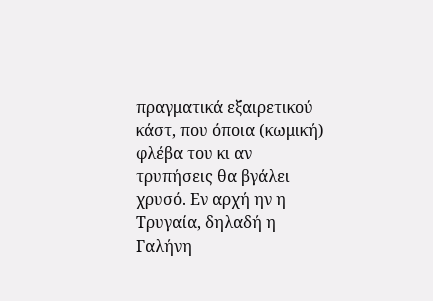πραγματικά εξαιρετικού κάστ, που όποια (κωμική) φλέβα του κι αν τρυπήσεις θα βγάλει χρυσό. Εν αρχή ην η Τρυγαία, δηλαδή η Γαλήνη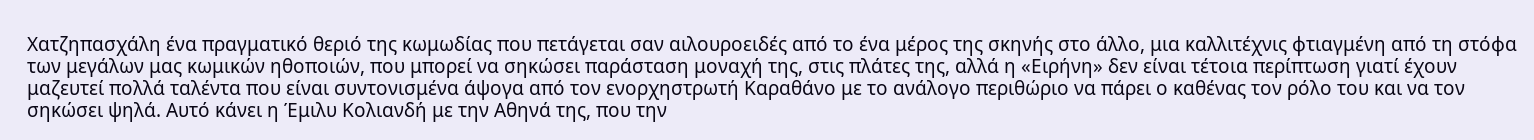Χατζηπασχάλη ένα πραγματικό θεριό της κωμωδίας που πετάγεται σαν αιλουροειδές από το ένα μέρος της σκηνής στο άλλο, μια καλλιτέχνις φτιαγμένη από τη στόφα των μεγάλων μας κωμικών ηθοποιών, που μπορεί να σηκώσει παράσταση μοναχή της, στις πλάτες της, αλλά η «Ειρήνη» δεν είναι τέτοια περίπτωση γιατί έχουν μαζευτεί πολλά ταλέντα που είναι συντονισμένα άψογα από τον ενορχηστρωτή Καραθάνο με το ανάλογο περιθώριο να πάρει ο καθένας τον ρόλο του και να τον σηκώσει ψηλά. Αυτό κάνει η Έμιλυ Κολιανδή με την Αθηνά της, που την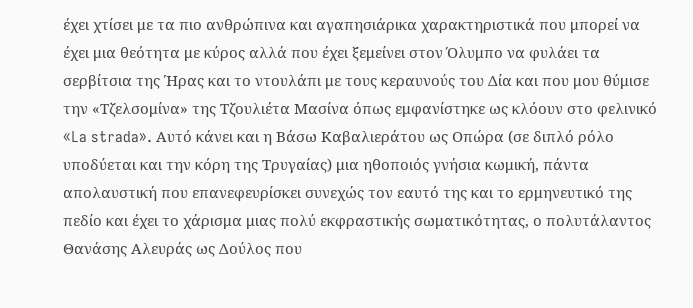έχει χτίσει με τα πιο ανθρώπινα και αγαπησιάρικα χαρακτηριστικά που μπορεί να έχει μια θεότητα με κύρος αλλά που έχει ξεμείνει στον Όλυμπο να φυλάει τα σερβίτσια της Ήρας και το ντουλάπι με τους κεραυνούς του Δία και που μου θύμισε την «Τζελσομίνα» της Τζουλιέτα Μασίνα όπως εμφανίστηκε ως κλόουν στο φελινικό «La strada». Αυτό κάνει και η Βάσω Καβαλιεράτου ως Οπώρα (σε διπλό ρόλο υποδύεται και την κόρη της Τρυγαίας) μια ηθοποιός γνήσια κωμική, πάντα απολαυστική που επανεφευρίσκει συνεχώς τον εαυτό της και το ερμηνευτικό της πεδίο και έχει το χάρισμα μιας πολύ εκφραστικής σωματικότητας, ο πολυτάλαντος Θανάσης Αλευράς ως Δούλος που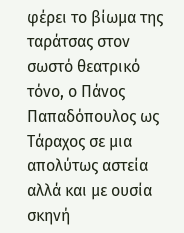φέρει το βίωμα της ταράτσας στον σωστό θεατρικό τόνο, ο Πάνος Παπαδόπουλος ως Τάραχος σε μια απολύτως αστεία αλλά και με ουσία σκηνή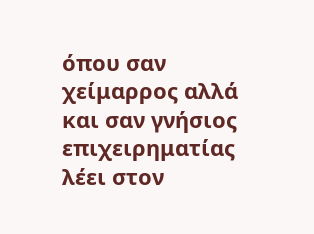όπου σαν χείμαρρος αλλά και σαν γνήσιος επιχειρηματίας λέει στον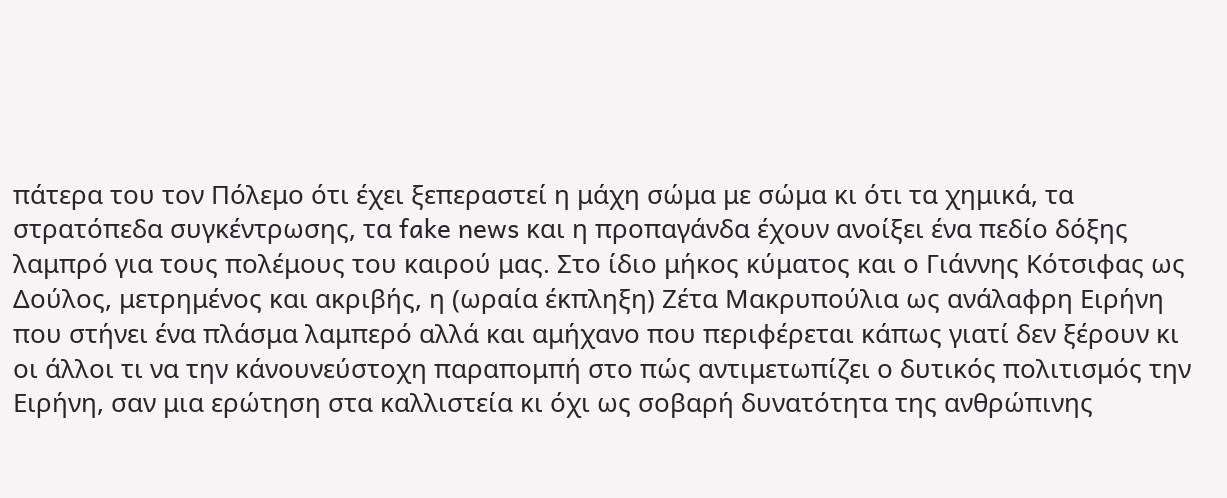πάτερα του τον Πόλεμο ότι έχει ξεπεραστεί η μάχη σώμα με σώμα κι ότι τα χημικά, τα στρατόπεδα συγκέντρωσης, τα fake news και η προπαγάνδα έχουν ανοίξει ένα πεδίο δόξης λαμπρό για τους πολέμους του καιρού μας. Στο ίδιο μήκος κύματος και ο Γιάννης Κότσιφας ως Δούλος, μετρημένος και ακριβής, η (ωραία έκπληξη) Ζέτα Μακρυπούλια ως ανάλαφρη Ειρήνη που στήνει ένα πλάσμα λαμπερό αλλά και αμήχανο που περιφέρεται κάπως γιατί δεν ξέρουν κι οι άλλοι τι να την κάνουνεύστοχη παραπομπή στο πώς αντιμετωπίζει ο δυτικός πολιτισμός την Ειρήνη, σαν μια ερώτηση στα καλλιστεία κι όχι ως σοβαρή δυνατότητα της ανθρώπινης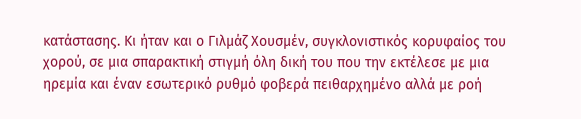κατάστασης. Κι ήταν και ο Γιλμάζ Χουσμέν, συγκλονιστικός κορυφαίος του χορού, σε μια σπαρακτική στιγμή όλη δική του που την εκτέλεσε με μια ηρεμία και έναν εσωτερικό ρυθμό φοβερά πειθαρχημένο αλλά με ροή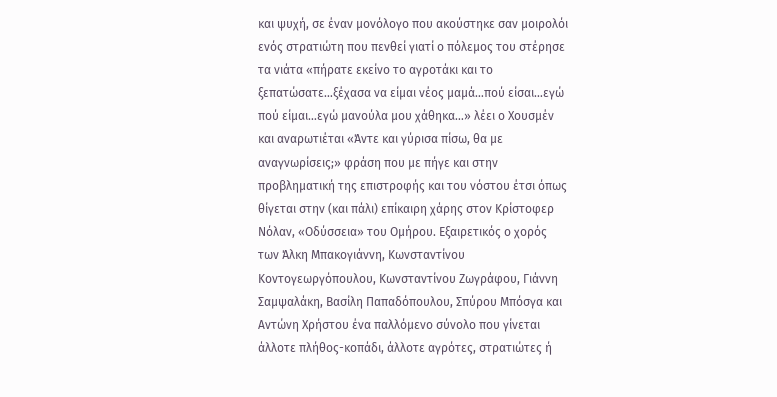και ψυχή, σε έναν μονόλογο που ακούστηκε σαν μοιρολόι ενός στρατιώτη που πενθεί γιατί ο πόλεμος του στέρησε τα νιάτα «πήρατε εκείνο το αγροτάκι και το ξεπατώσατε…ξέχασα να είμαι νέος μαμά…πού είσαι…εγώ πού είμαι…εγώ μανούλα μου χάθηκα…» λέει ο Χουσμέν και αναρωτιέται «Άντε και γύρισα πίσω, θα με αναγνωρίσεις;» φράση που με πήγε και στην προβληματική της επιστροφής και του νόστου έτσι όπως θίγεται στην (και πάλι) επίκαιρη χάρης στον Κρίστοφερ Νόλαν, «Οδύσσεια» του Ομήρου. Εξαιρετικός ο χορός των Άλκη Μπακογιάννη, Κωνσταντίνου Κοντογεωργόπουλου, Κωνσταντίνου Ζωγράφου, Γιάννη Σαμψαλάκη, Βασίλη Παπαδόπουλου, Σπύρου Μπόσγα και Αντώνη Χρήστου ένα παλλόμενο σύνολο που γίνεται άλλοτε πλήθος-κοπάδι, άλλοτε αγρότες, στρατιώτες ή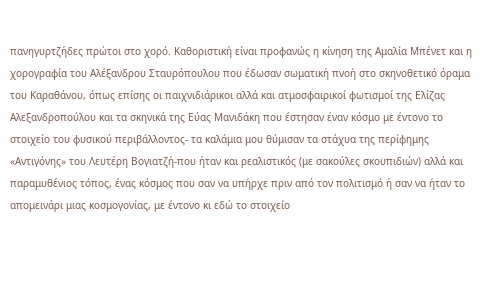πανηγυρτζήδες πρώτοι στο χορό. Καθοριστική είναι προφανώς η κίνηση της Αμαλία Μπένετ και η χορογραφία του Αλέξανδρου Σταυρόπουλου που έδωσαν σωματική πνοή στο σκηνοθετικό όραμα του Καραθάνου, όπως επίσης οι παιχνιδιάρικοι αλλά και ατμοσφαιρικοί φωτισμοί της Ελίζας Αλεξανδροπούλου και τα σκηνικά της Εύας Μανιδάκη που έστησαν έναν κόσμο με έντονο το στοιχείο του φυσικού περιβάλλοντος- τα καλάμια μου θύμισαν τα στάχυα της περίφημης «Αντιγόνης» του Λευτέρη Βογιατζή-που ήταν και ρεαλιστικός (με σακούλες σκουπιδιών) αλλά και παραμυθένιος τόπος, ένας κόσμος που σαν να υπήρχε πριν από τον πολιτισμό ή σαν να ήταν το απομεινάρι μιας κοσμογονίας, με έντονο κι εδώ το στοιχείο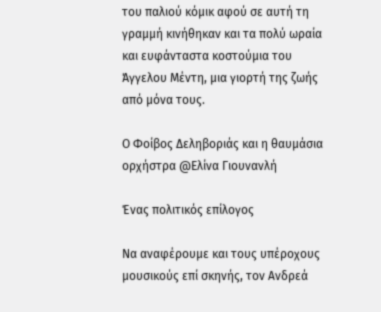του παλιού κόμικ αφού σε αυτή τη γραμμή κινήθηκαν και τα πολύ ωραία και ευφάνταστα κοστούμια του Άγγελου Μέντη, μια γιορτή της ζωής από μόνα τους.

Ο Φοίβος Δεληβοριάς και η θαυμάσια ορχήστρα @Ελίνα Γιουνανλή

Ένας πολιτικός επίλογος

Να αναφέρουμε και τους υπέροχους μουσικούς επί σκηνής, τον Ανδρεά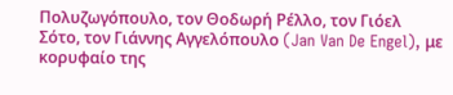Πολυζωγόπουλο, τον Θοδωρή Ρέλλο, τον Γιόελ Σότο, τον Γιάννης Αγγελόπουλο (Jan Van De Engel), με κορυφαίο της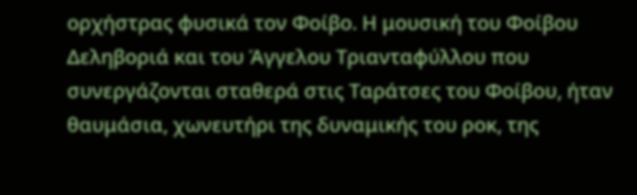ορχήστρας φυσικά τον Φοίβο. Η μουσική του Φοίβου Δεληβοριά και του Άγγελου Τριανταφύλλου που συνεργάζονται σταθερά στις Ταράτσες του Φοίβου, ήταν θαυμάσια, χωνευτήρι της δυναμικής του ροκ, της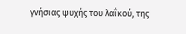γνήσιας ψυχής του λαΐκού, της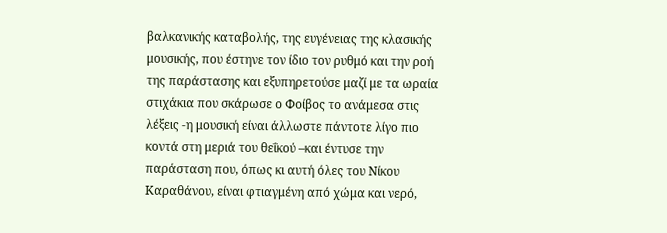βαλκανικής καταβολής, της ευγένειας της κλασικής μουσικής, που έστηνε τον ίδιο τον ρυθμό και την ροή της παράστασης και εξυπηρετούσε μαζί με τα ωραία στιχάκια που σκάρωσε ο Φοίβος το ανάμεσα στις λέξεις -η μουσική είναι άλλωστε πάντοτε λίγο πιο κοντά στη μεριά του θεΐκού –και έντυσε την παράσταση που, όπως κι αυτή όλες του Νίκου Καραθάνου, είναι φτιαγμένη από χώμα και νερό,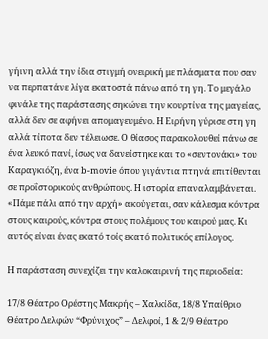γήινη αλλά την ίδια στιγμή ονειρική με πλάσματα που σαν να περπατάνε λίγα εκατοστά πάνω από τη γη. Το μεγάλο φινάλε της παράστασης σηκώνει την κουρτίνα της μαγείας, αλλά δεν σε αφήνει απομαγευμένο. Η Ειρήνη γύρισε στη γη αλλά τίποτα δεν τέλειωσε. Ο θίασος παρακολουθεί πάνω σε ένα λευκό πανί, ίσως να δανείστηκε και το «σεντονάκι» του Καραγκιόζη, ένα b-movie όπου γιγάντια πτηνά επιτίθενται σε προΐστορικούς ανθρώπους. Η ιστορία επαναλαμβάνεται. «Πάμε πάλι από την αρχή» ακούγεται, σαν κάλεσμα κόντρα στους καιρούς, κόντρα στους πολέμους του καιρού μας. Κι αυτός είναι ένας εκατό τοίς εκατό πολιτικός επίλογος.

Η παράσταση συνεχίζει την καλοκαιρινή της περιοδεία:

17/8 Θέατρο Ορέστης Μακρής – Χαλκίδα, 18/8 Υπαίθριο Θέατρο Δελφών “Φρύνιχος” – Δελφοί, 1 & 2/9 Θέατρο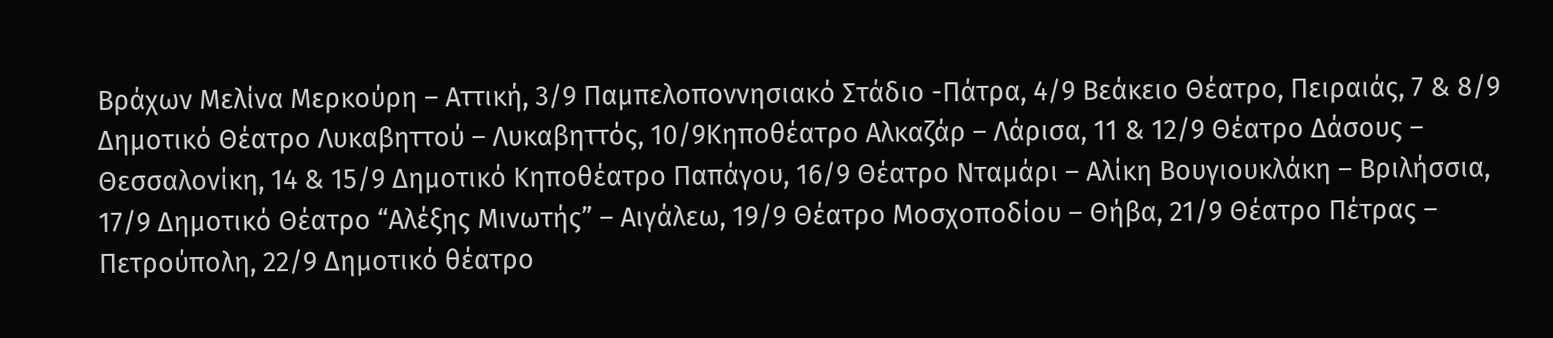Βράχων Μελίνα Μερκούρη – Αττική, 3/9 Παμπελοποννησιακό Στάδιο -Πάτρα, 4/9 Βεάκειο Θέατρο, Πειραιάς, 7 & 8/9 Δημοτικό Θέατρο Λυκαβηττού – Λυκαβηττός, 10/9Κηποθέατρο Αλκαζάρ – Λάρισα, 11 & 12/9 Θέατρο Δάσους – Θεσσαλονίκη, 14 & 15/9 Δημοτικό Κηποθέατρο Παπάγου, 16/9 Θέατρο Νταμάρι – Αλίκη Βουγιουκλάκη – Βριλήσσια, 17/9 Δημοτικό Θέατρο “Αλέξης Μινωτής” – Αιγάλεω, 19/9 Θέατρο Μοσχοποδίου – Θήβα, 21/9 Θέατρο Πέτρας – Πετρούπολη, 22/9 Δημοτικό θέατρο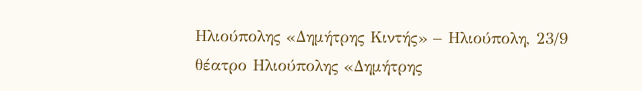Ηλιούπολης «Δημήτρης Κιντής» – Ηλιούπολη, 23/9 θέατρο Ηλιούπολης «Δημήτρης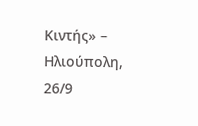Κιντής» – Ηλιούπολη, 26/9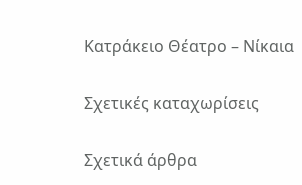Κατράκειο Θέατρο – Νίκαια

Σχετικές καταχωρίσεις

Σχετικά άρθρα